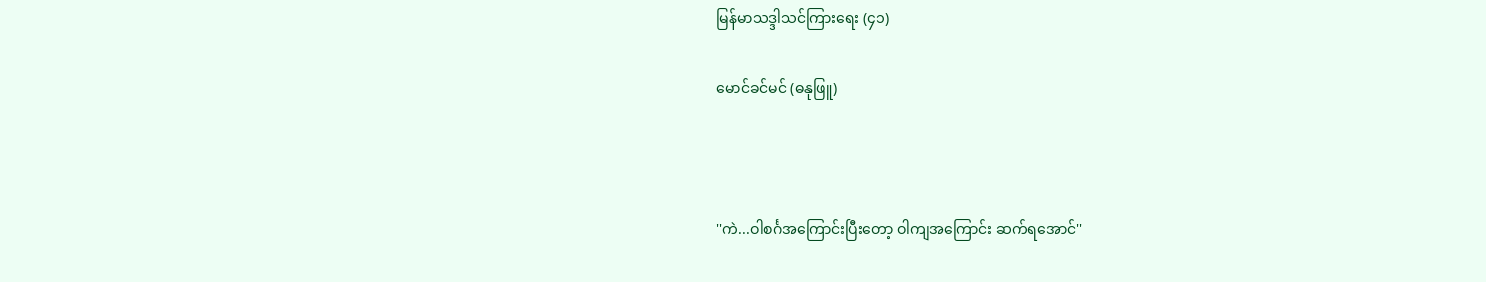မြန်မာသဒ္ဒါသင်ကြားရေး (၄၁)

မောင်ခင်မင် (ဓနုဖြူ)



''ကဲ...ဝါစင်္ဂအကြောင်းပြီးတော့ ဝါကျအကြောင်း ဆက်ရအောင်''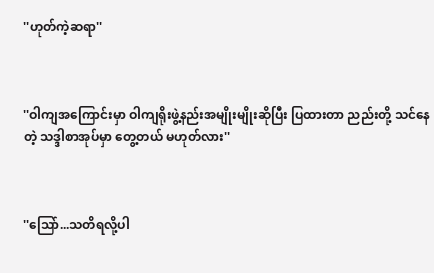''ဟုတ်ကဲ့ဆရာ''



''ဝါကျအကြောင်းမှာ ဝါကျရိုးဖွဲ့နည်းအမျိုးမျိုးဆိုပြီး ပြထားတာ ညည်းတို့ သင်နေတဲ့ သဒ္ဒါစာအုပ်မှာ တွေ့တယ် မဟုတ်လား''



''သြော်...သတိရလို့ပါ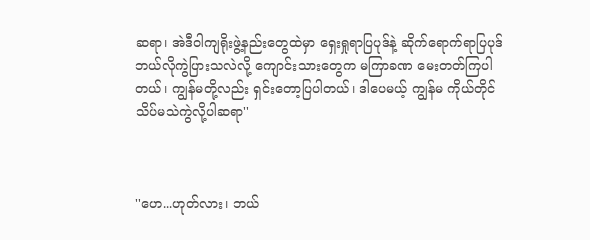ဆရာ၊ အဲဒီဝါကျရိုးဖွဲ့နည်းတွေထဲမှာ ရှေးရှုရာပြပုဒ်နဲ့ ဆိုက်ရောက်ရာပြပုဒ် ဘယ်လိုကွဲပြားသလဲလို့ ကျောင်းသားတွေက မကြာခဏ မေးတတ်ကြပါတယ်၊ ကျွန်မတို့လည်း ရှင်းတော့ပြပါတယ်၊ ဒါပေမယ့် ကျွန်မ ကိုယ်တိုင် သိပ်မသဲကွဲလို့ပါဆရာ''



''ဟေ...ဟုတ်လား၊ ဘယ်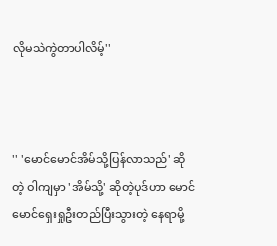လိုမသဲကွဲတာပါလိမ့်''



'' 'မောင်မောင်အိမ်သို့ပြန်လာသည်' ဆိုတဲ့ ဝါကျမှာ 'အိမ်သို့' ဆိုတဲ့ပုဒ်ဟာ မောင်မောင်ရှေးရှုဦးတည်ပြီးသွားတဲ့ နေရာမို့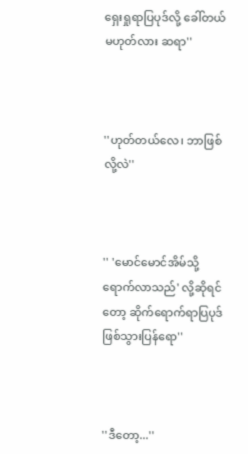ရှေးရှုရာပြပုဒ်လို့ ခေါ်တယ်မဟုတ်လား ဆရာ''



''ဟုတ်တယ်လေ၊ ဘာဖြစ်လို့လဲ''



'' 'မောင်မောင်အိမ်သို့ ရောက်လာသည်' လို့ဆိုရင်တော့ ဆိုက်ရောက်ရာပြပုဒ် ဖြစ်သွားပြန်ရော''



''ဒီတော့...''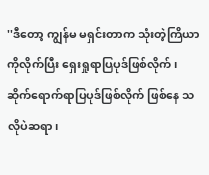''ဒီတော့ ကျွန်မ မရှင်းတာက သုံးတဲ့ကြိယာကိုလိုက်ပြီး ရှေးရှုရာပြပုဒ်ဖြစ်လိုက်၊ ဆိုက်ရောက်ရာပြပုဒ်ဖြစ်လိုက် ဖြစ်နေ သလိုပဲဆရာ၊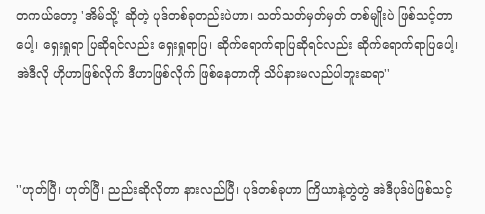တကယ်တော့ 'အိမ်သို့' ဆိုတဲ့ ပုဒ်တစ်ခုတည်းပဲဟာ၊ သတ်သတ်မှတ်မှတ် တစ်မျိုးပဲ ဖြစ်သင့်တာပေါ့၊ ရှေးရှုရာ ပြဆိုရင်လည်း ရှေးရှုရာပြ၊ ဆိုက်ရောက်ရာပြဆိုရင်လည်း ဆိုက်ရောက်ရာပြပေါ့၊ အဲဒီလို ဟိုဟာဖြစ်လိုက် ဒီဟာဖြစ်လိုက် ဖြစ်နေတာကို သိပ်နားမလည်ပါဘူးဆရာ''



''ဟုတ်ပြီ၊ ဟုတ်ပြီ၊ ညည်းဆိုလိုတာ နားလည်ပြီ၊ ပုဒ်တစ်ခုဟာ ကြိယာနဲ့တွဲတွဲ အဲဒီပုဒ်ပဲဖြစ်သင့်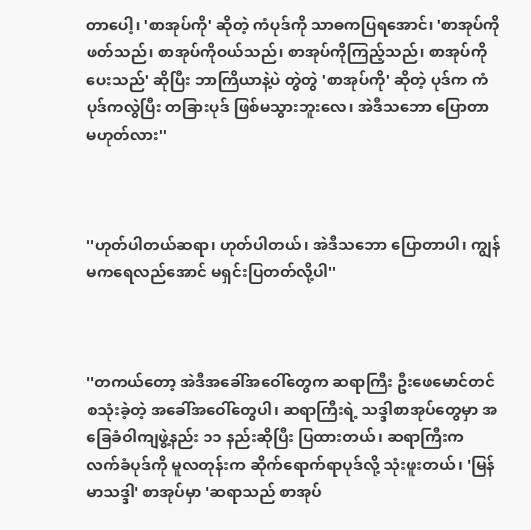တာပေါ့၊ 'စာအုပ်ကို' ဆိုတဲ့ ကံပုဒ်ကို သာဓကပြရအောင်၊ 'စာအုပ်ကိုဖတ်သည်၊ စာအုပ်ကိုဝယ်သည်၊ စာအုပ်ကိုကြည့်သည်၊ စာအုပ်ကို ပေးသည်' ဆိုပြီး ဘာကြိယာနဲ့ပဲ တွဲတွဲ 'စာအုပ်ကို' ဆိုတဲ့ ပုဒ်က ကံပုဒ်ကလွဲပြီး တခြားပုဒ် ဖြစ်မသွားဘူးလေ၊ အဲဒီသဘော ပြောတာ မဟုတ်လား''



''ဟုတ်ပါတယ်ဆရာ၊ ဟုတ်ပါတယ်၊ အဲဒီသဘော ပြောတာပါ၊ ကျွန်မကရေလည်အောင် မရှင်းပြတတ်လို့ပါ''



''တကယ်တော့ အဲဒီအခေါ်အဝေါ်တွေက ဆရာကြီး ဦးဖေမောင်တင် စသုံးခဲ့တဲ့ အခေါ်အဝေါ်တွေပါ၊ ဆရာကြီးရဲ့ သဒ္ဒါစာအုပ်တွေမှာ အခြေခံဝါကျဖွဲ့နည်း ၁၁ နည်းဆိုပြီး ပြထားတယ်၊ ဆရာကြီးက လက်ခံပုဒ်ကို မူလတုန်းက ဆိုက်ရောက်ရာပုဒ်လို့ သုံးဖူးတယ်၊ 'မြန်မာသဒ္ဒါ' စာအုပ်မှာ 'ဆရာသည် စာအုပ်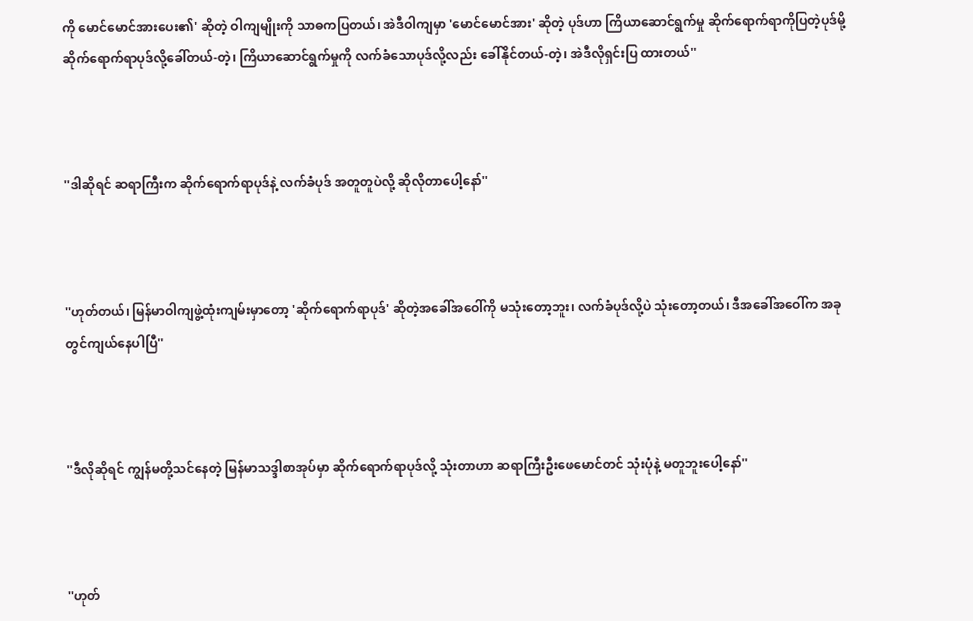ကို မောင်မောင်အားပေး၏' ဆိုတဲ့ ဝါကျမျိုးကို သာဓကပြတယ်၊ အဲဒီဝါကျမှာ 'မောင်မောင်အား' ဆိုတဲ့ ပုဒ်ဟာ ကြိယာဆောင်ရွက်မှု ဆိုက်ရောက်ရာကိုပြတဲ့ပုဒ်မို့ ဆိုက်ရောက်ရာပုဒ်လို့ခေါ်တယ်-တဲ့၊ ကြိယာဆောင်ရွက်မှုကို လက်ခံသောပုဒ်လို့လည်း ခေါ်နိုင်တယ်-တဲ့၊ အဲဒီလိုရှင်းပြ ထားတယ်''



''ဒါဆိုရင် ဆရာကြီးက ဆိုက်ရောက်ရာပုဒ်နဲ့ လက်ခံပုဒ် အတူတူပဲလို့ ဆိုလိုတာပေါ့နော်''



''ဟုတ်တယ်၊ မြန်မာဝါကျဖွဲ့ထုံးကျမ်းမှာတော့ 'ဆိုက်ရောက်ရာပုဒ်' ဆိုတဲ့အခေါ်အဝေါ်ကို မသုံးတော့ဘူး၊ လက်ခံပုဒ်လို့ပဲ သုံးတော့တယ်၊ ဒီအခေါ်အဝေါ်က အခုတွင်ကျယ်နေပါပြီ''



''ဒီလိုဆိုရင် ကျွန်မတို့သင်နေတဲ့ မြန်မာသဒ္ဒါစာအုပ်မှာ ဆိုက်ရောက်ရာပုဒ်လို့ သုံးတာဟာ ဆရာကြီးဦးဖေမောင်တင် သုံးပုံနဲ့ မတူဘူးပေါ့နော်''



''ဟုတ်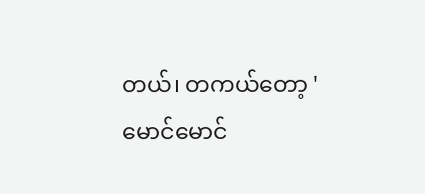တယ်၊ တကယ်တော့ 'မောင်မောင်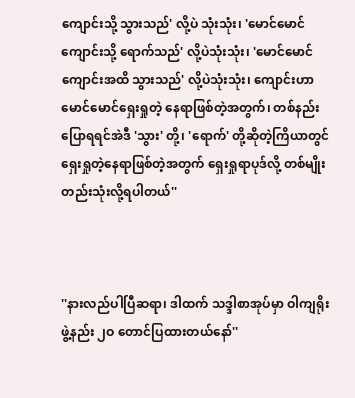ကျောင်းသို့ သွားသည်' လို့ပဲ သုံးသုံး၊ 'မောင်မောင် ကျောင်းသို့ ရောက်သည်' လို့ပဲသုံးသုံး၊ 'မောင်မောင် ကျောင်းအထိ သွားသည်' လို့ပဲသုံးသုံး၊ ကျောင်းဟာ မောင်မောင်ရှေးရှုတဲ့ နေရာဖြစ်တဲ့အတွက်၊ တစ်နည်းပြောရရင်အဲဒီ 'သွား' တို့၊ 'ရောက်' တို့ဆိုတဲ့ကြိယာတွင် ရှေးရှုတဲ့နေရာဖြစ်တဲ့အတွက် ရှေးရှုရာပုဒ်လို့ တစ်မျိုးတည်းသုံးလို့ရပါတယ်''



''နားလည်ပါပြီဆရာ၊ ဒါထက် သဒ္ဒါစာအုပ်မှာ ဝါကျရိုး ဖွဲ့နည်း ၂ဝ တောင်ပြထားတယ်နော်''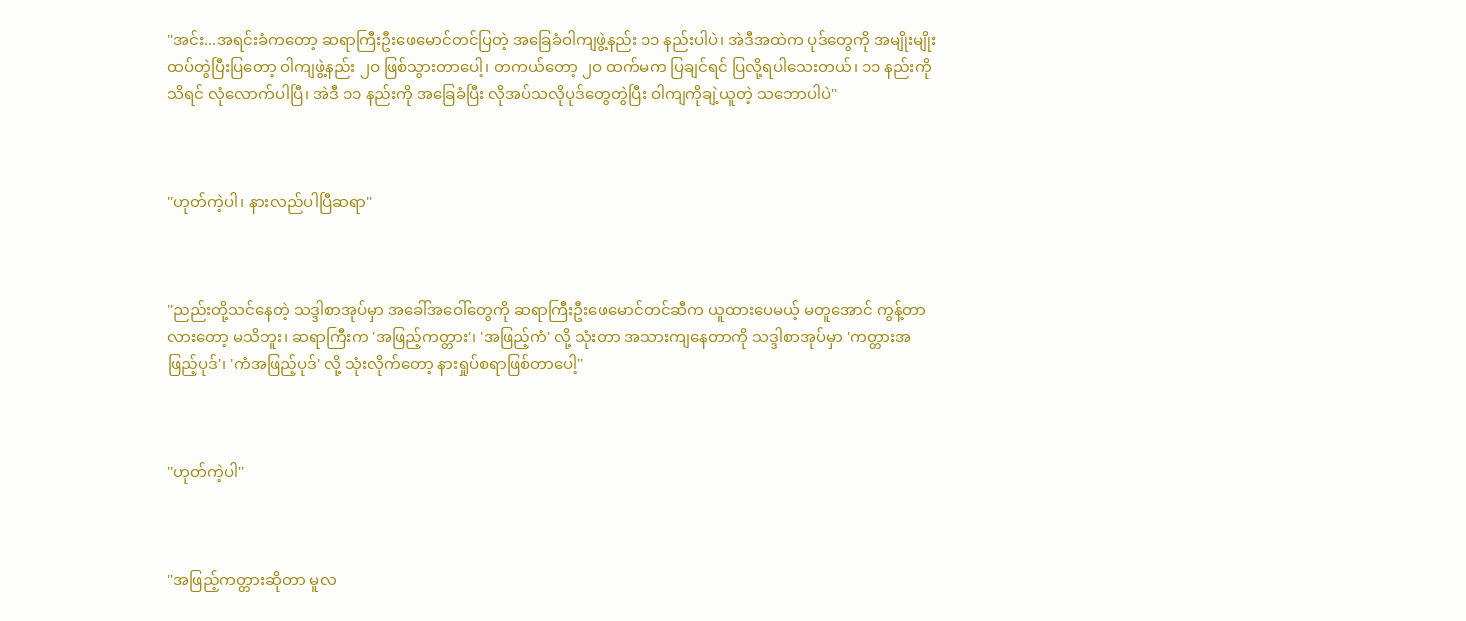''အင်း...အရင်းခံကတော့ ဆရာကြီးဦးဖေမောင်တင်ပြတဲ့ အခြေခံဝါကျဖွဲ့နည်း ၁၁ နည်းပါပဲ၊ အဲဒီအထဲက ပုဒ်တွေကို အမျိုးမျိုး ထပ်တွဲပြီးပြတော့ ဝါကျဖွဲ့နည်း ၂ဝ ဖြစ်သွားတာပေါ့၊ တကယ်တော့ ၂ဝ ထက်မက ပြချင်ရင် ပြလို့ရပါသေးတယ်၊ ၁၁ နည်းကိုသိရင် လုံလောက်ပါပြီ၊ အဲဒီ ၁၁ နည်းကို အခြေခံပြီး လိုအပ်သလိုပုဒ်တွေတွဲပြီး ဝါကျကိုချဲ့ယူတဲ့ သဘောပါပဲ''



''ဟုတ်ကဲ့ပါ၊ နားလည်ပါပြီဆရာ''



''ညည်းတို့သင်နေတဲ့ သဒ္ဒါစာအုပ်မှာ အခေါ်အဝေါ်တွေကို ဆရာကြီးဦးဖေမောင်တင်ဆီက ယူထားပေမယ့် မတူအောင် ကွန့်တာလားတော့ မသိဘူး၊ ဆရာကြီးက 'အဖြည့်ကတ္တား'၊ 'အဖြည့်ကံ' လို့ သုံးတာ အသားကျနေတာကို သဒ္ဒါစာအုပ်မှာ 'ကတ္တားအဖြည့်ပုဒ်'၊ 'ကံအဖြည့်ပုဒ်' လို့ သုံးလိုက်တော့ နားရှုပ်စရာဖြစ်တာပေါ့''



''ဟုတ်ကဲ့ပါ''



''အဖြည့်ကတ္တားဆိုတာ မူလ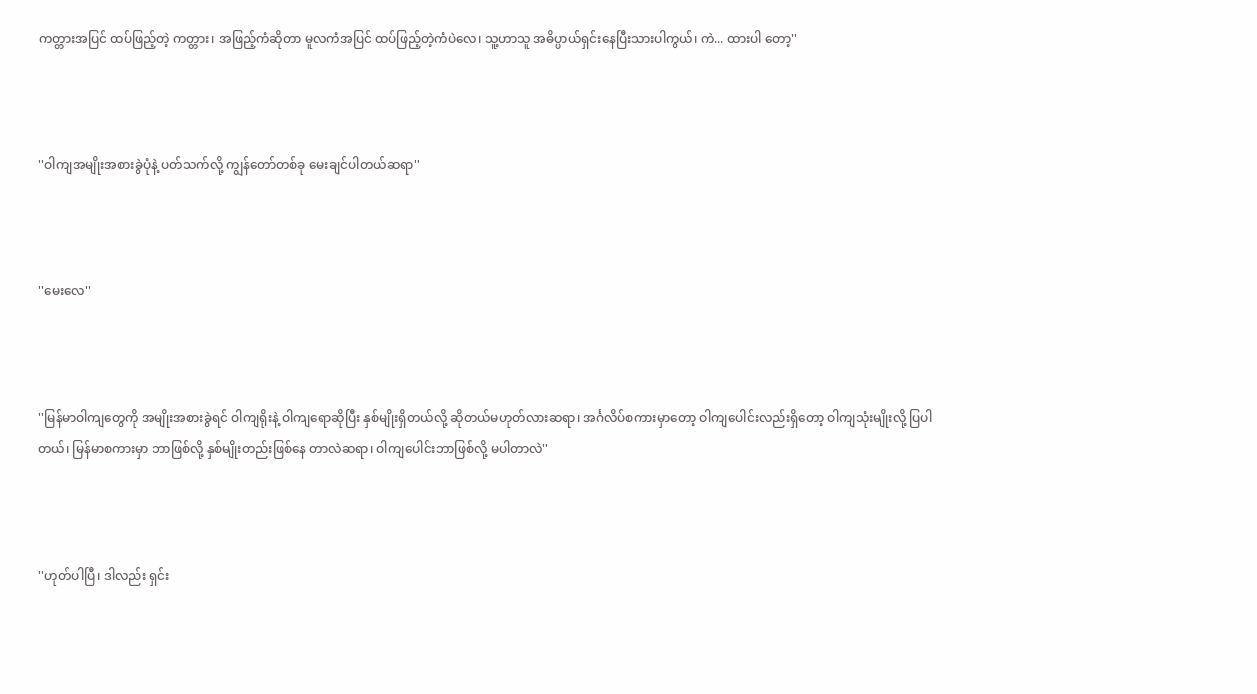ကတ္တားအပြင် ထပ်ဖြည့်တဲ့ ကတ္တား၊ အဖြည့်ကံဆိုတာ မူလကံအပြင် ထပ်ဖြည့်တဲ့ကံပဲလေ၊ သူ့ဟာသူ အဓိပ္ပာယ်ရှင်းနေပြီးသားပါကွယ်၊ ကဲ... ထားပါ တော့''



''ဝါကျအမျိုးအစားခွဲပုံနဲ့ ပတ်သက်လို့ ကျွန်တော်တစ်ခု မေးချင်ပါတယ်ဆရာ''



''မေးလေ''



''မြန်မာဝါကျတွေကို အမျိုးအစားခွဲရင် ဝါကျရိုးနဲ့ ဝါကျရောဆိုပြီး နှစ်မျိုးရှိတယ်လို့ ဆိုတယ်မဟုတ်လားဆရာ၊ အင်္ဂလိပ်စကားမှာတော့ ဝါကျပေါင်းလည်းရှိတော့ ဝါကျသုံးမျိုးလို့ ပြပါတယ်၊ မြန်မာစကားမှာ ဘာဖြစ်လို့ နှစ်မျိုးတည်းဖြစ်နေ တာလဲဆရာ၊ ဝါကျပေါင်းဘာဖြစ်လို့ မပါတာလဲ''



''ဟုတ်ပါပြီ၊ ဒါလည်း ရှင်း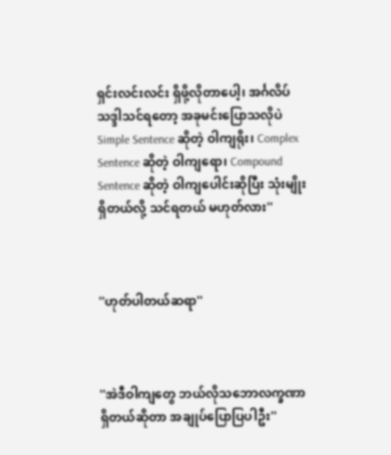ရှင်းလင်းလင်း ရှိဖို့လိုတာပေါ့၊ အင်္ဂလိပ်သဒ္ဒါသင်ရတော့ အခုမင်းပြောသလိုပဲ Simple Sentence ဆိုတဲ့ ဝါကျရိုး၊ Complex Sentence ဆိုတဲ့ ဝါကျရော၊ Compound Sentence ဆိုတဲ့ ဝါကျပေါင်းဆိုပြီး သုံးမျိုးရှိတယ်လို့ သင်ရတယ် မဟုတ်လား''



''ဟုတ်ပါတယ်ဆရာ''



''အဲဒီဝါကျတွေ ဘယ်လိုသဘောလက္ခဏာရှိတယ်ဆိုတာ အချုပ်ပြောပြပါဦး''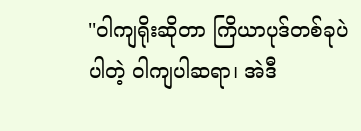''ဝါကျရိုးဆိုတာ ကြိယာပုဒ်တစ်ခုပဲပါတဲ့ ဝါကျပါဆရာ၊ အဲဒီ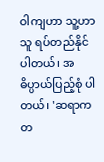ဝါကျဟာ သူ့ဟာသူ ရပ်တည်နိုင်ပါတယ်၊ အဓိပ္ပာယ်ပြည့်စုံ ပါတယ်၊ 'ဆရာက တ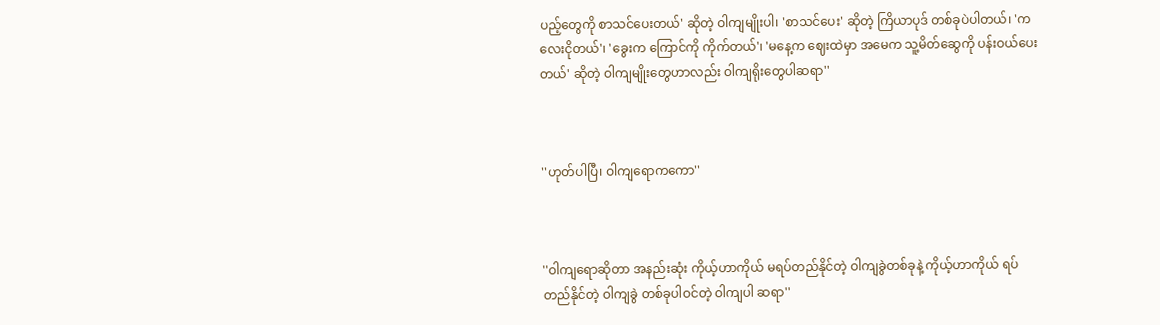ပည့်တွေကို စာသင်ပေးတယ်' ဆိုတဲ့ ဝါကျမျိုးပါ၊ 'စာသင်ပေး' ဆိုတဲ့ ကြိယာပုဒ် တစ်ခုပဲပါတယ်၊ 'ကလေးငိုတယ်'၊ 'ခွေးက ကြောင်ကို ကိုက်တယ်'၊ 'မနေ့က ဈေးထဲမှာ အမေက သူ့မိတ်ဆွေကို ပန်းဝယ်ပေးတယ်' ဆိုတဲ့ ဝါကျမျိုးတွေဟာလည်း ဝါကျရိုးတွေပါဆရာ''



''ဟုတ်ပါပြီ၊ ဝါကျရောကကော''



''ဝါကျရောဆိုတာ အနည်းဆုံး ကိုယ့်ဟာကိုယ် မရပ်တည်နိုင်တဲ့ ဝါကျခွဲတစ်ခုနဲ့ ကိုယ့်ဟာကိုယ် ရပ်တည်နိုင်တဲ့ ဝါကျခွဲ တစ်ခုပါဝင်တဲ့ ဝါကျပါ ဆရာ''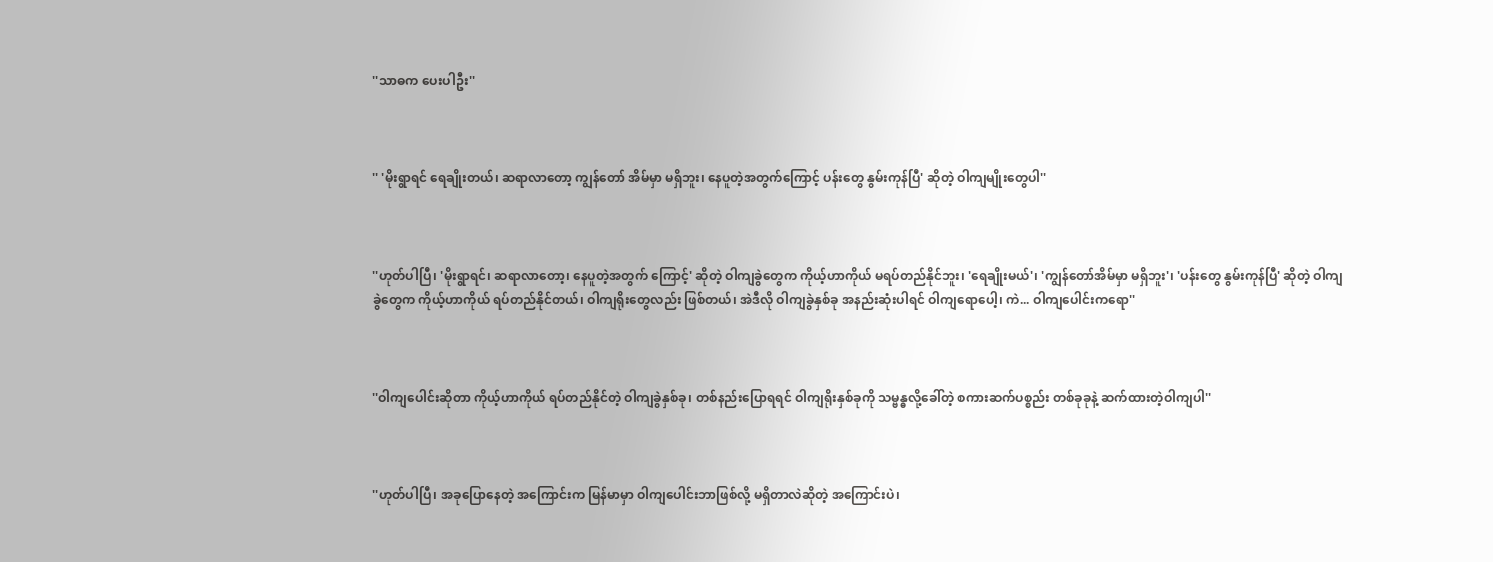''သာဓက ပေးပါဦး''



'' 'မိုးရွာရင် ရေချိုးတယ်၊ ဆရာလာတော့ ကျွန်တော် အိမ်မှာ မရှိဘူး၊ နေပူတဲ့အတွက်ကြောင့် ပန်းတွေ နွမ်းကုန်ပြီ' ဆိုတဲ့ ဝါကျမျိုးတွေပါ''



''ဟုတ်ပါပြီ၊ 'မိုးရွာရင်၊ ဆရာလာတော့၊ နေပူတဲ့အတွက် ကြောင့်' ဆိုတဲ့ ဝါကျခွဲတွေက ကိုယ့်ဟာကိုယ် မရပ်တည်နိုင်ဘူး၊ 'ရေချိုးမယ်'၊ 'ကျွန်တော်အိမ်မှာ မရှိဘူး'၊ 'ပန်းတွေ နွမ်းကုန်ပြီ' ဆိုတဲ့ ဝါကျခွဲတွေက ကိုယ့်ဟာကိုယ် ရပ်တည်နိုင်တယ်၊ ဝါကျရိုးတွေလည်း ဖြစ်တယ်၊ အဲဒီလို ဝါကျခွဲနှစ်ခု အနည်းဆုံးပါရင် ဝါကျရောပေါ့၊ ကဲ... ဝါကျပေါင်းကရော''



''ဝါကျပေါင်းဆိုတာ ကိုယ့်ဟာကိုယ် ရပ်တည်နိုင်တဲ့ ဝါကျခွဲနှစ်ခု၊ တစ်နည်းပြောရရင် ဝါကျရိုးနှစ်ခုကို သမ္ဗန္ဓလို့ခေါ်တဲ့ စကားဆက်ပစ္စည်း တစ်ခုခုနဲ့ ဆက်ထားတဲ့ဝါကျပါ''



''ဟုတ်ပါပြီ၊ အခုပြောနေတဲ့ အကြောင်းက မြန်မာမှာ ဝါကျပေါင်းဘာဖြစ်လို့ မရှိတာလဲဆိုတဲ့ အကြောင်းပဲ၊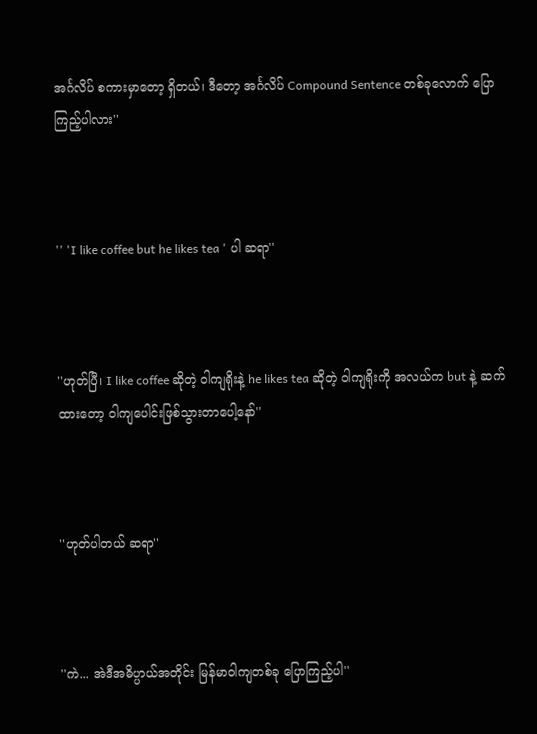အင်္ဂလိပ် စကားမှာတော့ ရှိတယ်၊ ဒီတော့ အင်္ဂလိပ် Compound Sentence တစ်ခုလောက် ပြောကြည့်ပါလား''



'' 'I like coffee but he likes tea ' ပါ ဆရာ''



''ဟုတ်ပြီ၊ I like coffee ဆိုတဲ့ ဝါကျရိုးနဲ့ he likes tea ဆိုတဲ့ ဝါကျရိုးကို အလယ်က but နဲ့ ဆက်ထားတော့ ဝါကျပေါင်းဖြစ်သွားတာပေါ့နော်''



''ဟုတ်ပါတယ် ဆရာ''



''ကဲ... အဲဒီအဓိပ္ပာယ်အတိုင်း မြန်မာဝါကျတစ်ခု ပြောကြည့်ပါ''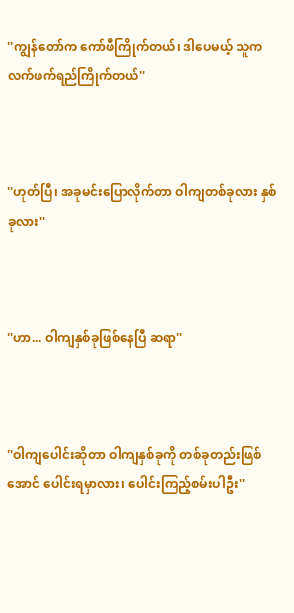''ကျွန်တော်က ကော်ဖီကြိုက်တယ်၊ ဒါပေမယ့် သူက လက်ဖက်ရည်ကြိုက်တယ်''



''ဟုတ်ပြီ၊ အခုမင်းပြောလိုက်တာ ဝါကျတစ်ခုလား နှစ်ခုလား''



''ဟာ... ဝါကျနှစ်ခုဖြစ်နေပြီ ဆရာ''



''ဝါကျပေါင်းဆိုတာ ဝါကျနှစ်ခုကို တစ်ခုတည်းဖြစ်အောင် ပေါင်းရမှာလား၊ ပေါင်းကြည့်စမ်းပါဦး''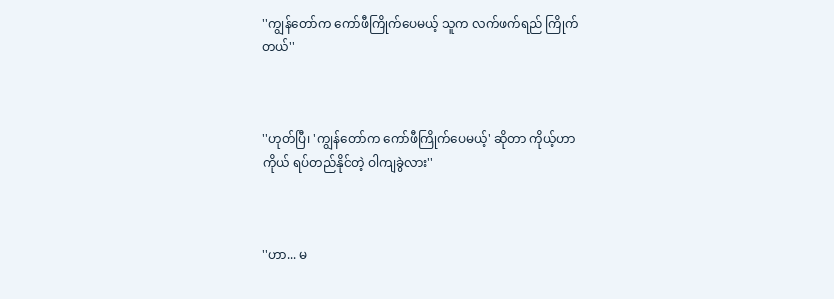''ကျွန်တော်က ကော်ဖီကြိုက်ပေမယ့် သူက လက်ဖက်ရည် ကြိုက်တယ်''



''ဟုတ်ပြီ၊ 'ကျွန်တော်က ကော်ဖီကြိုက်ပေမယ့်' ဆိုတာ ကိုယ့်ဟာကိုယ် ရပ်တည်နိုင်တဲ့ ဝါကျခွဲလား''



''ဟာ... မ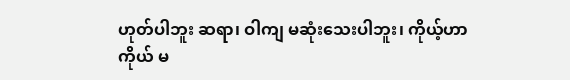ဟုတ်ပါဘူး ဆရာ၊ ဝါကျ မဆုံးသေးပါဘူး၊ ကိုယ့်ဟာကိုယ် မ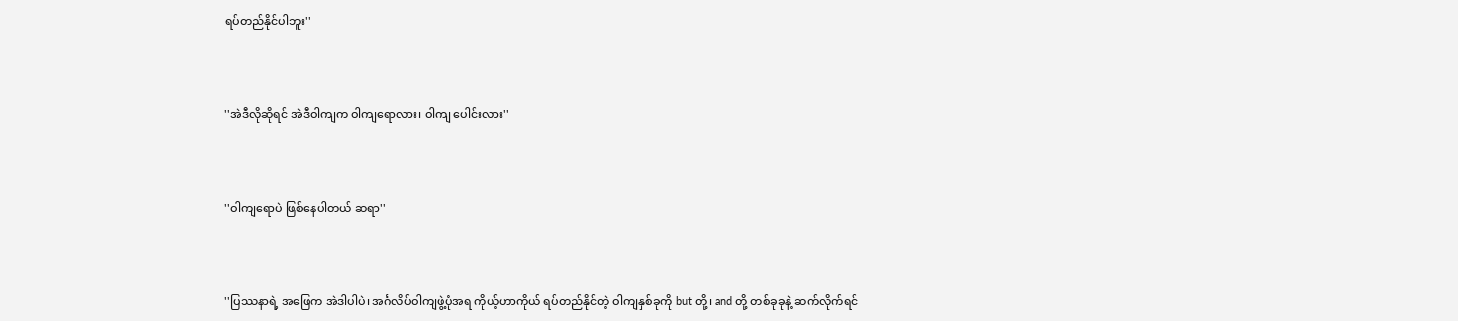ရပ်တည်နိုင်ပါဘူး''



''အဲဒီလိုဆိုရင် အဲဒီဝါကျက ဝါကျရောလား၊ ဝါကျ ပေါင်းလား''



''ဝါကျရောပဲ ဖြစ်နေပါတယ် ဆရာ''



''ပြဿနာရဲ့ အဖြေက အဲဒါပါပဲ၊ အင်္ဂလိပ်ဝါကျဖွဲ့ပုံအရ ကိုယ့်ဟာကိုယ် ရပ်တည်နိုင်တဲ့ ဝါကျနှစ်ခုကို but တို့၊ and တို့ တစ်ခုခုနဲ့ ဆက်လိုက်ရင်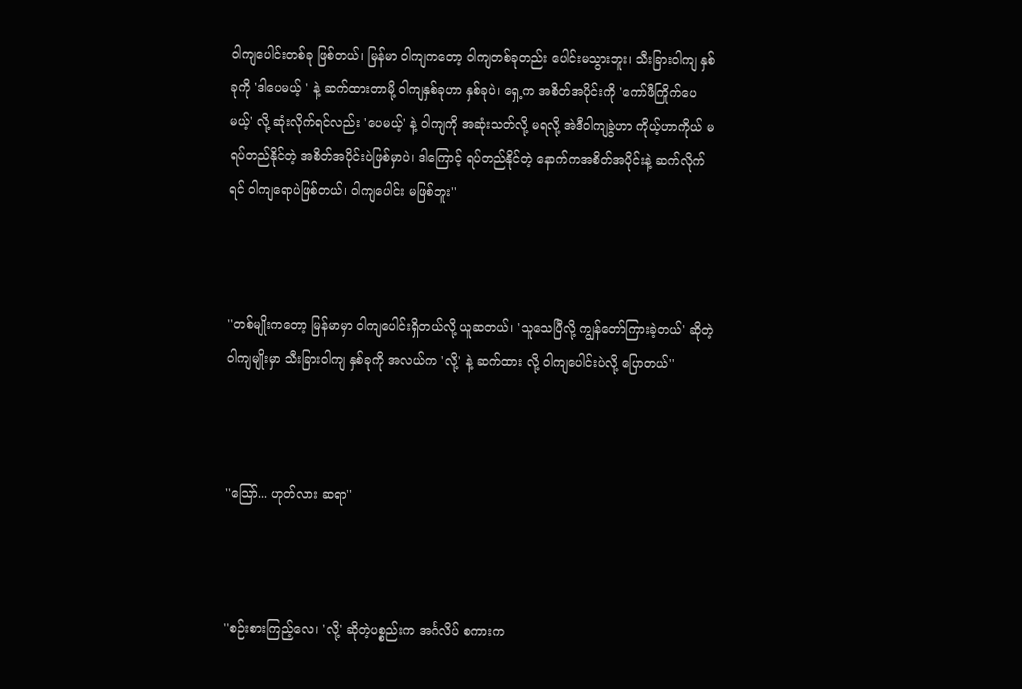ဝါကျပေါင်းတစ်ခု ဖြစ်တယ်၊ မြန်မာ ဝါကျကတော့ ဝါကျတစ်ခုတည်း ပေါင်းမသွားဘူး၊ သီးခြားဝါကျ နှစ်ခုကို 'ဒါပေမယ့် ' နဲ့ ဆက်ထားတာမို့ ဝါကျနှစ်ခုဟာ နှစ်ခုပဲ၊ ရှေ့က အစိတ်အပိုင်းကို 'ကော်ဖီကြိုက်ပေမယ့်' လို့ ဆုံးလိုက်ရင်လည်း 'ပေမယ့်' နဲ့ ဝါကျကို အဆုံးသတ်လို့ မရလို့ အဲဒီဝါကျခွဲဟာ ကိုယ့်ဟာကိုယ် မရပ်တည်နိုင်တဲ့ အစိတ်အပိုင်းပဲဖြစ်မှာပဲ၊ ဒါကြောင့် ရပ်တည်နိုင်တဲ့ နောက်ကအစိတ်အပိုင်းနဲ့ ဆက်လိုက်ရင် ဝါကျရောပဲဖြစ်တယ်၊ ဝါကျပေါင်း မဖြစ်ဘူး''



''တစ်မျိုးကတော့ မြန်မာမှာ ဝါကျပေါင်းရှိတယ်လို့ ယူဆတယ်၊ 'သူသေပြီလို့ ကျွန်တော်ကြားခဲ့တယ်' ဆိုတဲ့ ဝါကျမျိုးမှာ သီးခြားဝါကျ နှစ်ခုကို အလယ်က 'လို့' နဲ့ ဆက်ထား လို့ ဝါကျပေါင်းပဲလို့ ပြောတယ်''



''သြော်... ဟုတ်လား ဆရာ''



''စဉ်းစားကြည့်လေ၊ 'လို့' ဆိုတဲ့ပစ္စည်းက အင်္ဂလိပ် စကားက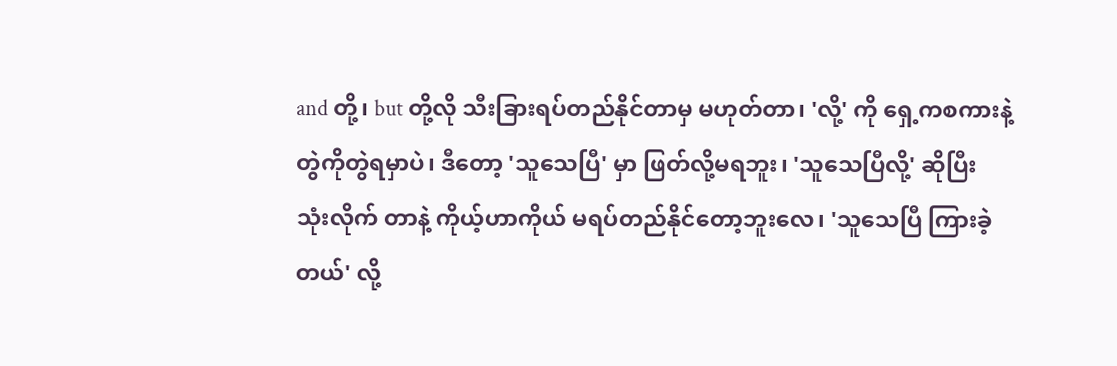and တို့၊ but တို့လို သီးခြားရပ်တည်နိုင်တာမှ မဟုတ်တာ၊ 'လို့' ကို ရှေ့ကစကားနဲ့ တွဲကိုတွဲရမှာပဲ၊ ဒီတော့ 'သူသေပြီ' မှာ ဖြတ်လို့မရဘူး၊ 'သူသေပြီလို့' ဆိုပြီး သုံးလိုက် တာနဲ့ ကိုယ့်ဟာကိုယ် မရပ်တည်နိုင်တော့ဘူးလေ၊ 'သူသေပြီ ကြားခဲ့တယ်' လို့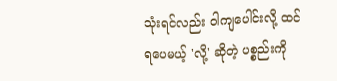သုံးရင်လည်း ဝါကျပေါင်းလို့ ထင်ရပေမယ့် 'လို့' ဆိုတဲ့ ပစ္စည်းကို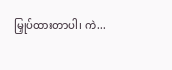မြှုပ်ထားတာပါ၊ ကဲ...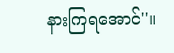နားကြရအောင်''။